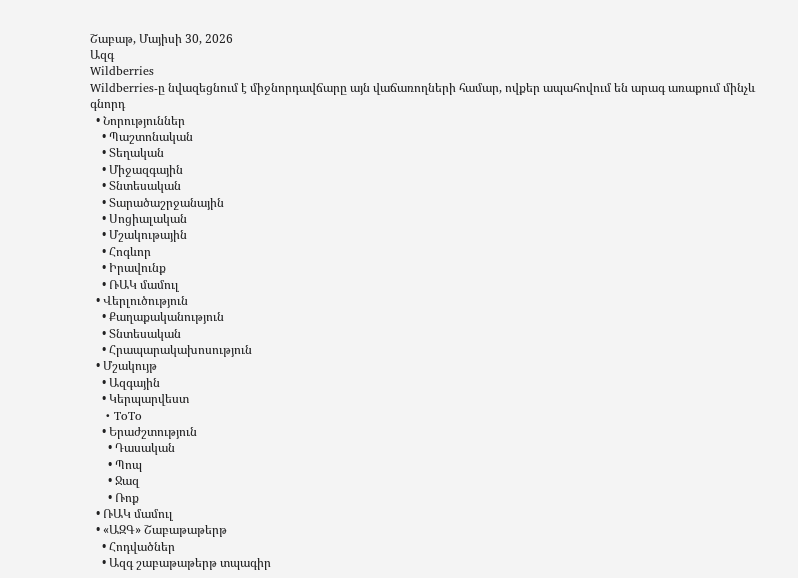Շաբաթ, Մայիսի 30, 2026
Ազգ
Wildberries
Wildberries-ը նվազեցնում է միջնորդավճարը այն վաճառողների համար, ովքեր ապահովում են արագ առաքում մինչև գնորդ
  • Նորություններ
    • Պաշտոնական
    • Տեղական
    • Միջազգային
    • Տնտեսական
    • Տարածաշրջանային
    • Սոցիալական
    • Մշակութային
    • Հոգևոր
    • Իրավունք
    • ՌԱԿ մամուլ
  • Վերլուծություն
    • Քաղաքականություն
    • Տնտեսական
    • Հրապարակախոսություն
  • Մշակույթ
    • Ազգային
    • Կերպարվեստ
    • ToTo
    • Երաժշտություն
      • Դասական
      • Պոպ
      • Ջազ
      • Ռոք
  • ՌԱԿ մամուլ
  • «ԱԶԳ» Շաբաթաթերթ
    • Հոդվածներ
    • Ազգ շաբաթաթերթ տպագիր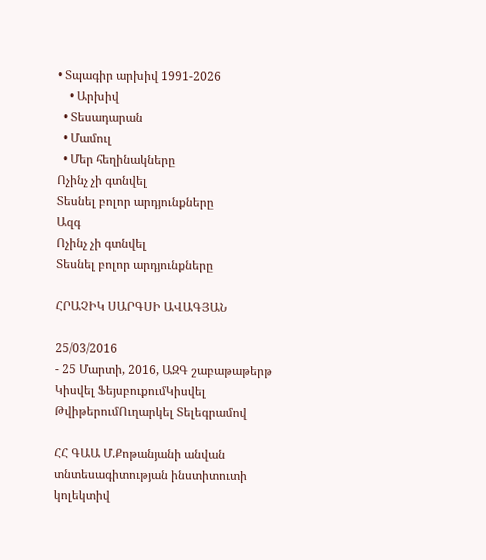• Տպագիր արխիվ 1991-2026
    • Արխիվ
  • Տեսադարան
  • Մամուլ
  • Մեր հեղինակները
Ոչինչ չի գտնվել
Տեսնել բոլոր արդյունքները
Ազգ
Ոչինչ չի գտնվել
Տեսնել բոլոր արդյունքները

ՀՐԱՉԻԿ ՍԱՐԳՍԻ ԱՎԱԳՅԱՆ

25/03/2016
- 25 Մարտի, 2016, ԱԶԳ շաբաթաթերթ
Կիսվել ՖեյսբուքումԿիսվել ԹվիթերումՈւղարկել Տելեգրամով

ՀՀ ԳԱԱ Մ.Քոթանյանի անվան տնտեսագիտության ինստիտուտի կոլեկտիվ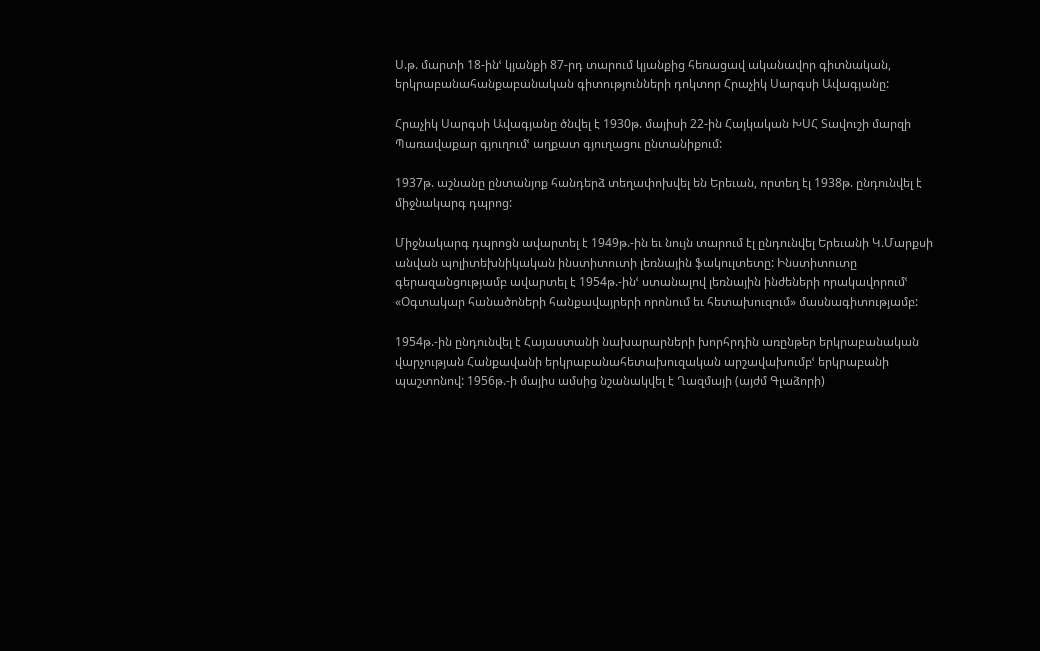Ս.թ. մարտի 18-ինՙ կյանքի 87-րդ տարում կյանքից հեռացավ ականավոր գիտնական, երկրաբանահանքաբանական գիտությունների դոկտոր Հրաչիկ Սարգսի Ավագյանը:

Հրաչիկ Սարգսի Ավագյանը ծնվել է 1930թ. մայիսի 22-ին Հայկական ԽՍՀ Տավուշի մարզի Պառավաքար գյուղումՙ աղքատ գյուղացու ընտանիքում:

1937թ. աշնանը ընտանյոք հանդերձ տեղափոխվել են Երեւան, որտեղ էլ 1938թ. ընդունվել է միջնակարգ դպրոց:

Միջնակարգ դպրոցն ավարտել է 1949թ.-ին եւ նույն տարում էլ ընդունվել Երեւանի Կ.Մարքսի անվան պոլիտեխնիկական ինստիտուտի լեռնային ֆակուլտետը: Ինստիտուտը գերազանցությամբ ավարտել է 1954թ.-ինՙ ստանալով լեռնային ինժեների որակավորումՙ «Օգտակար հանածոների հանքավայրերի որոնում եւ հետախուզում» մասնագիտությամբ:

1954թ.-ին ընդունվել է Հայաստանի նախարարների խորհրդին առընթեր երկրաբանական վարչության Հանքավանի երկրաբանահետախուզական արշավախումբՙ երկրաբանի պաշտոնով: 1956թ.-ի մայիս ամսից նշանակվել է Ղազմայի (այժմ Գլաձորի)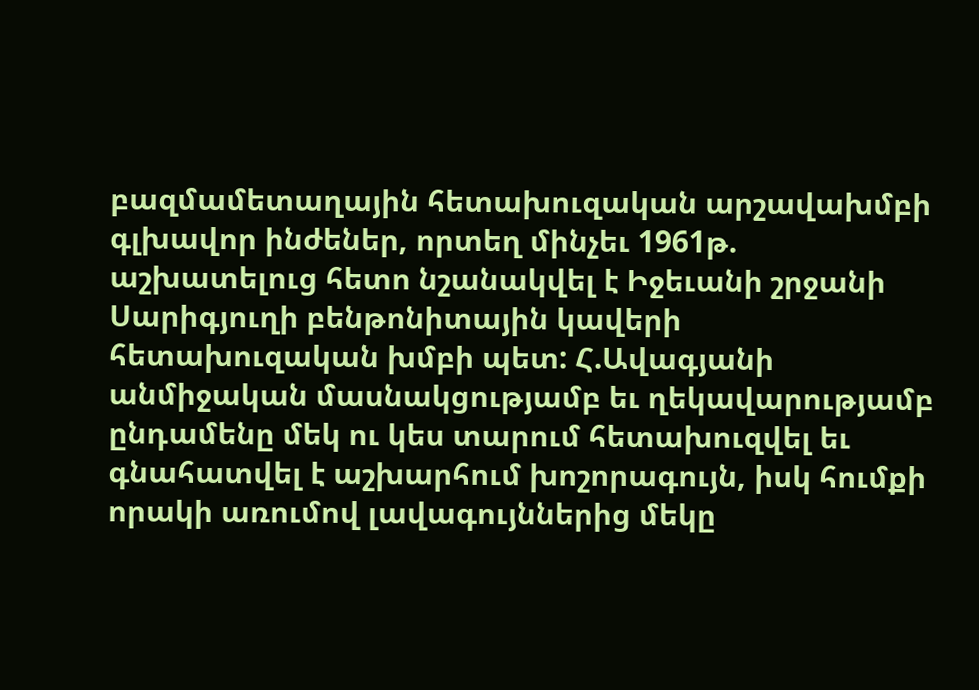բազմամետաղային հետախուզական արշավախմբի գլխավոր ինժեներ, որտեղ մինչեւ 1961թ. աշխատելուց հետո նշանակվել է Իջեւանի շրջանի Սարիգյուղի բենթոնիտային կավերի հետախուզական խմբի պետ: Հ.Ավագյանի անմիջական մասնակցությամբ եւ ղեկավարությամբ ընդամենը մեկ ու կես տարում հետախուզվել եւ գնահատվել է աշխարհում խոշորագույն, իսկ հումքի որակի առումով լավագույններից մեկը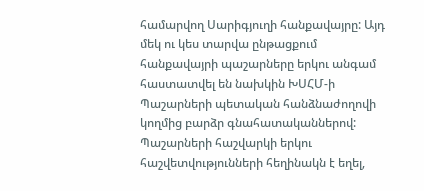համարվող Սարիգյուղի հանքավայրը: Այդ մեկ ու կես տարվա ընթացքում հանքավայրի պաշարները երկու անգամ հաստատվել են նախկին ԽՍՀՄ-ի Պաշարների պետական հանձնաժողովի կողմից բարձր գնահատականներով: Պաշարների հաշվարկի երկու հաշվետվությունների հեղինակն է եղել,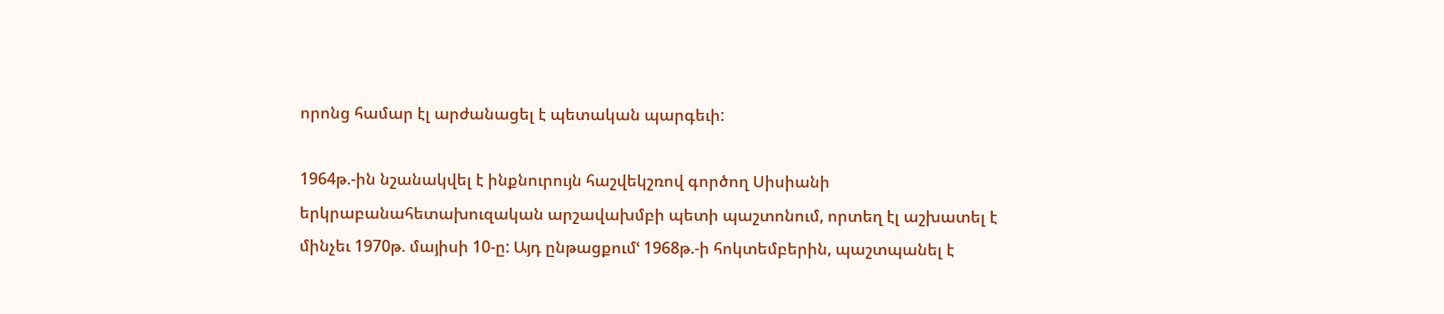որոնց համար էլ արժանացել է պետական պարգեւի:

1964թ.-ին նշանակվել է ինքնուրույն հաշվեկշռով գործող Սիսիանի երկրաբանահետախուզական արշավախմբի պետի պաշտոնում, որտեղ էլ աշխատել է մինչեւ 1970թ. մայիսի 10-ը: Այդ ընթացքումՙ 1968թ.-ի հոկտեմբերին, պաշտպանել է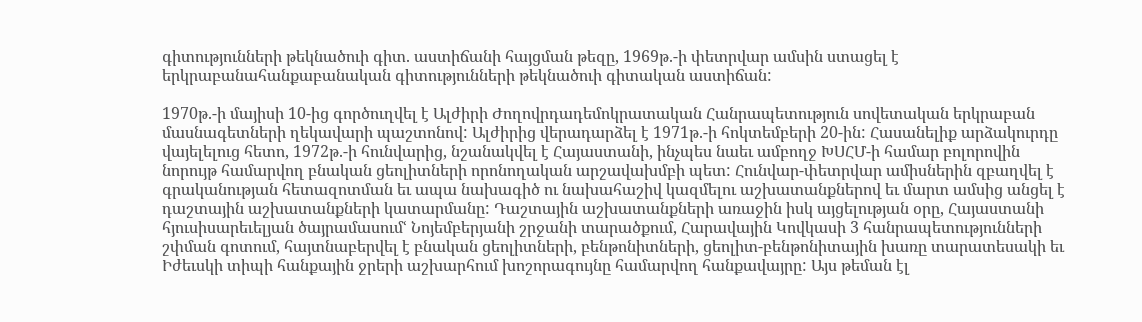գիտությունների թեկնածուի գիտ. աստիճանի հայցման թեզը, 1969թ.-ի փետրվար ամսին ստացել է երկրաբանահանքաբանական գիտությունների թեկնածուի գիտական աստիճան:

1970թ.-ի մայիսի 10-ից գործուղվել է Ալժիրի Ժողովրդադեմոկրատական Հանրապետություն սովետական երկրաբան մասնագետների ղեկավարի պաշտոնով: Ալժիրից վերադարձել է 1971թ.-ի հոկտեմբերի 20-ին: Հասանելիք արձակուրդը վայելելուց հետո, 1972թ.-ի հունվարից, նշանակվել է Հայաստանի, ինչպես նաեւ ամբողջ ԽՍՀՄ-ի համար բոլորովին նորույթ համարվող բնական ցեոլիտների որոնողական արշավախմբի պետ: Հունվար-փետրվար ամիսներին զբաղվել է գրականության հետազոտման եւ ապա նախագիծ ու նախահաշիվ կազմելու աշխատանքներով եւ մարտ ամսից անցել է դաշտային աշխատանքների կատարմանը: Դաշտային աշխատանքների առաջին իսկ այցելության օրը, Հայաստանի հյուսիսարեւելյան ծայրամասումՙ Նոյեմբերյանի շրջանի տարածքում, Հարավային Կովկասի 3 հանրապետությունների շփման գոտում, հայտնաբերվել է բնական ցեոլիտների, բենթոնիտների, ցեոլիտ-բենթոնիտային խառը տարատեսակի եւ Իժեւսկի տիպի հանքային ջրերի աշխարհում խոշորագույնը համարվող հանքավայրը: Այս թեման էլ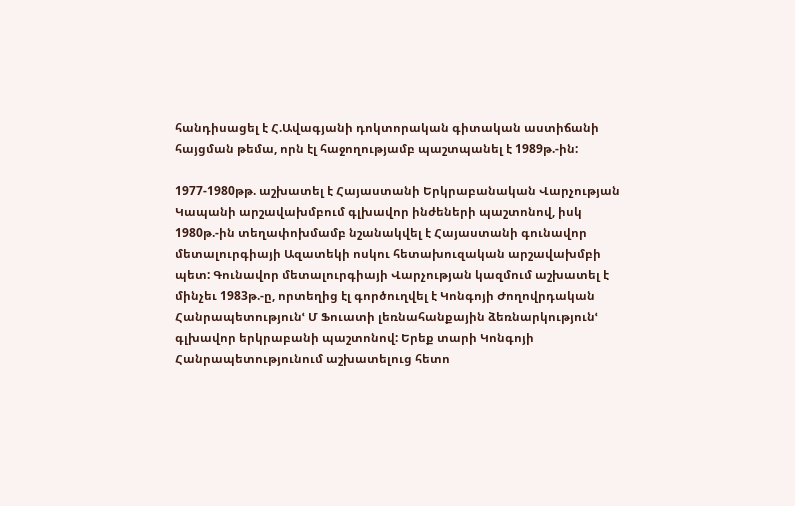հանդիսացել է Հ.Ավագյանի դոկտորական գիտական աստիճանի հայցման թեմա, որն էլ հաջողությամբ պաշտպանել է 1989թ.-ին:

1977-1980թթ. աշխատել է Հայաստանի Երկրաբանական Վարչության Կապանի արշավախմբում գլխավոր ինժեների պաշտոնով, իսկ 1980թ.-ին տեղափոխմամբ նշանակվել է Հայաստանի գունավոր մետալուրգիայի Ազատեկի ոսկու հետախուզական արշավախմբի պետ: Գունավոր մետալուրգիայի Վարչության կազմում աշխատել է մինչեւ 1983թ.-ը, որտեղից էլ գործուղվել է Կոնգոյի Ժողովրդական Հանրապետությունՙ Մ Ֆուատի լեռնահանքային ձեռնարկությունՙ գլխավոր երկրաբանի պաշտոնով: Երեք տարի Կոնգոյի Հանրապետությունում աշխատելուց հետո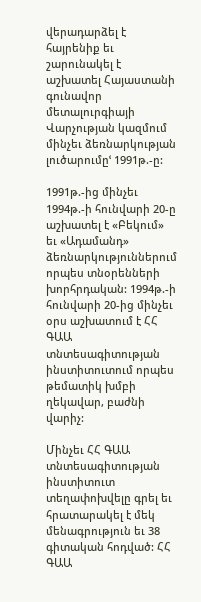վերադարձել է հայրենիք եւ շարունակել է աշխատել Հայաստանի գունավոր մետալուրգիայի Վարչության կազմում մինչեւ ձեռնարկության լուծարումըՙ 1991թ.-ը:

1991թ.-ից մինչեւ 1994թ.-ի հունվարի 20-ը աշխատել է «Բեկում» եւ «Ադամանդ» ձեռնարկություններում որպես տնօրենների խորհրդական: 1994թ.-ի հունվարի 20-ից մինչեւ օրս աշխատում է ՀՀ ԳԱԱ տնտեսագիտության ինստիտուտում որպես թեմատիկ խմբի ղեկավար, բաժնի վարիչ:

Մինչեւ ՀՀ ԳԱԱ տնտեսագիտության ինստիտուտ տեղափոխվելը գրել եւ հրատարակել է մեկ մենագրություն եւ 38 գիտական հոդված: ՀՀ ԳԱԱ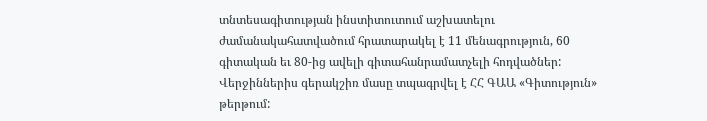տնտեսագիտության ինստիտուտում աշխատելու ժամանակահատվածում հրատարակել է 11 մենագրություն, 60 գիտական եւ 80-ից ավելի գիտահանրամատչելի հոդվածներ: Վերջիններիս գերակշիռ մասը տպագրվել է ՀՀ ԳԱԱ «Գիտություն» թերթում: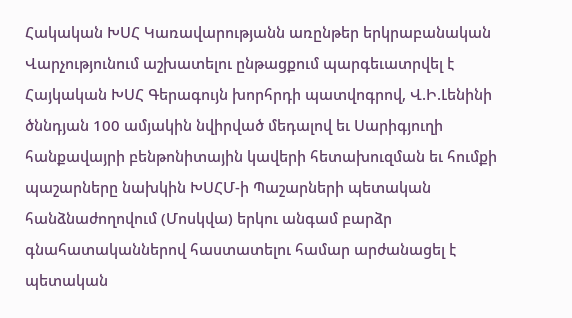Հակական ԽՍՀ Կառավարությանն առընթեր երկրաբանական Վարչությունում աշխատելու ընթացքում պարգեւատրվել է Հայկական ԽՍՀ Գերագույն խորհրդի պատվոգրով, Վ.Ի.Լենինի ծննդյան 100 ամյակին նվիրված մեդալով եւ Սարիգյուղի հանքավայրի բենթոնիտային կավերի հետախուզման եւ հումքի պաշարները նախկին ԽՍՀՄ-ի Պաշարների պետական հանձնաժողովում (Մոսկվա) երկու անգամ բարձր գնահատականներով հաստատելու համար արժանացել է պետական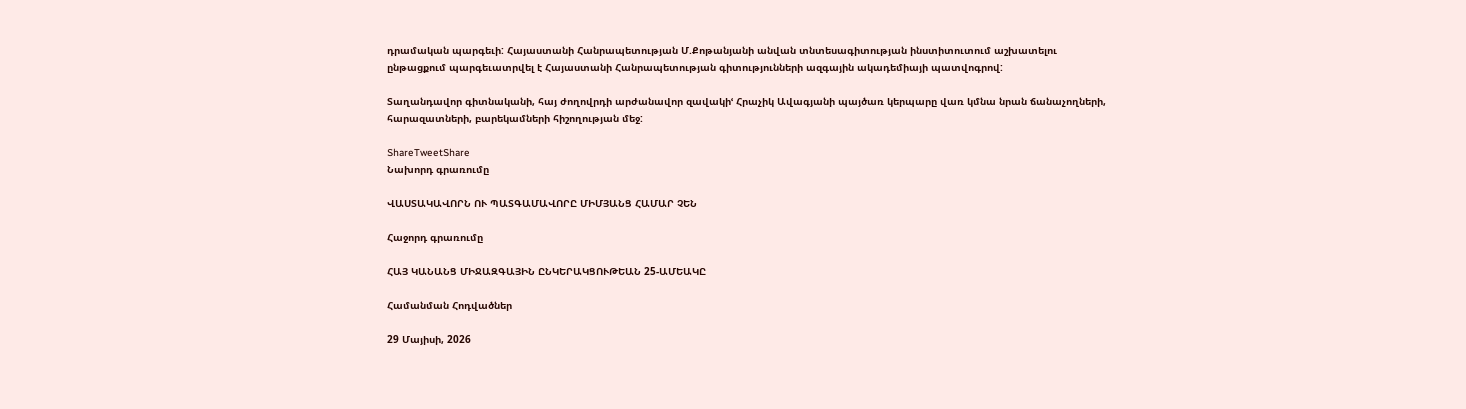դրամական պարգեւի: Հայաստանի Հանրապետության Մ.Քոթանյանի անվան տնտեսագիտության ինստիտուտում աշխատելու ընթացքում պարգեւատրվել է Հայաստանի Հանրապետության գիտությունների ազգային ակադեմիայի պատվոգրով:

Տաղանդավոր գիտնականի, հայ ժողովրդի արժանավոր զավակիՙ Հրաչիկ Ավագյանի պայծառ կերպարը վառ կմնա նրան ճանաչողների, հարազատների, բարեկամների հիշողության մեջ:

ShareTweetShare
Նախորդ գրառումը

ՎԱՍՏԱԿԱՎՈՐՆ ՈՒ ՊԱՏԳԱՄԱՎՈՐԸ ՄԻՄՅԱՆՑ ՀԱՄԱՐ ՉԵՆ

Հաջորդ գրառումը

ՀԱՅ ԿԱՆԱՆՑ ՄԻՋԱԶԳԱՅԻՆ ԸՆԿԵՐԱԿՑՈՒԹԵԱՆ 25-ԱՄԵԱԿԸ

Համանման Հոդվածներ

29 Մայիսի, 2026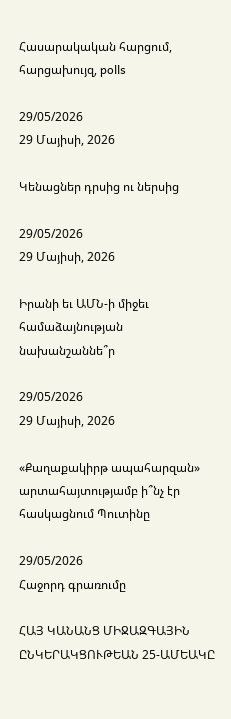Հասարակական հարցում, հարցախույզ, polls

29/05/2026
29 Մայիսի, 2026

Կենացներ դրսից ու ներսից

29/05/2026
29 Մայիսի, 2026

Իրանի եւ ԱՄՆ-ի միջեւ համաձայնության նախանշաննե՞ր

29/05/2026
29 Մայիսի, 2026

«Քաղաքակիրթ ապահարզան» արտահայտությամբ ի՞նչ էր հասկացնում Պուտինը

29/05/2026
Հաջորդ գրառումը

ՀԱՅ ԿԱՆԱՆՑ ՄԻՋԱԶԳԱՅԻՆ ԸՆԿԵՐԱԿՑՈՒԹԵԱՆ 25-ԱՄԵԱԿԸ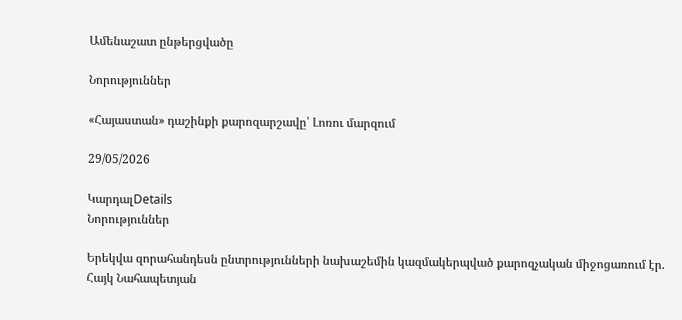Ամենաշատ ընթերցվածը

Նորություններ

«Հայաստան» դաշինքի քարոզարշավը՝ Լոռու մարզում

29/05/2026

ԿարդալDetails
Նորություններ

Երեկվա զորահանդեսն ընտրությունների նախաշեմին կազմակերպված քարոզչական միջոցառում էր. Հայկ Նահապետյան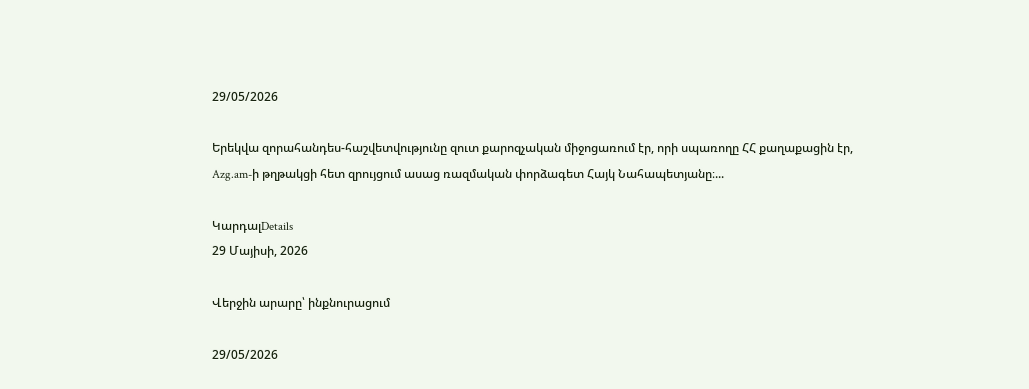29/05/2026

Երեկվա զորահանդես-հաշվետվությունը զուտ քարոզչական միջոցառում էր, որի սպառողը ՀՀ քաղաքացին էր, Azg.am-ի թղթակցի հետ զրույցում ասաց ռազմական փորձագետ Հայկ Նահապետյանը։...

ԿարդալDetails
29 Մայիսի, 2026

Վերջին արարը՝ ինքնուրացում

29/05/2026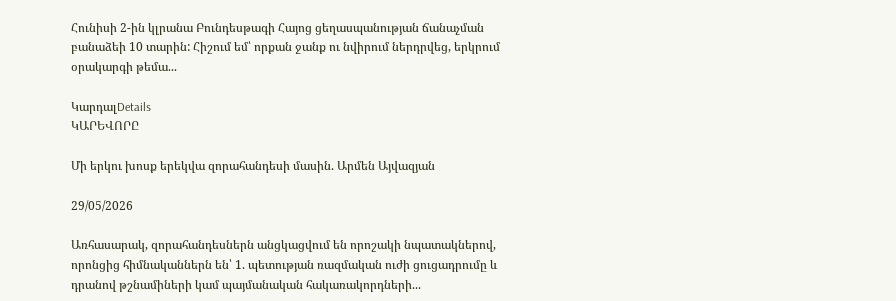Հունիսի 2-ին կլրանա Բունդեսթագի Հայոց ցեղասպանության ճանաչման բանաձեի 10 տարին: Հիշում եմ՝ որքան ջանք ու նվիրում ներդրվեց, երկրում օրակարգի թեմա...

ԿարդալDetails
ԿԱՐԵՎՈՐԸ

Մի երկու խոսք երեկվա զորահանդեսի մասին. Արմեն Այվազյան

29/05/2026

Առհասարակ, զորահանդեսներն անցկացվում են որոշակի նպատակներով, որոնցից հիմնականներն են՝ 1. պետության ռազմական ուժի ցուցադրումը և դրանով թշնամիների կամ պայմանական հակառակորդների...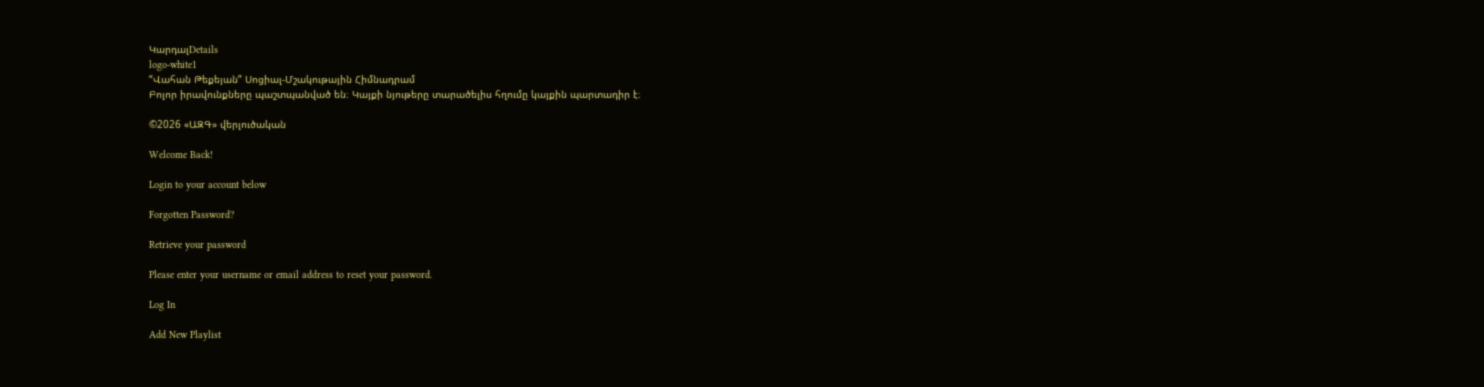ԿարդալDetails
logo-white1
“Վահան Թեքեյան” Սոցիալ-Մշակութային Հիմնադրամ
Բոլոր իրավունքները պաշտպանված են։ Կայքի նյութերը տարածելիս հղումը կայքին պարտադիր է։

©2026 «ԱԶԳ» վերլուծական

Welcome Back!

Login to your account below

Forgotten Password?

Retrieve your password

Please enter your username or email address to reset your password.

Log In

Add New Playlist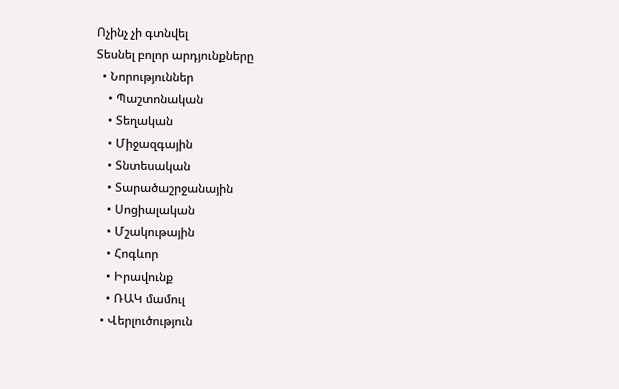Ոչինչ չի գտնվել
Տեսնել բոլոր արդյունքները
  • Նորություններ
    • Պաշտոնական
    • Տեղական
    • Միջազգային
    • Տնտեսական
    • Տարածաշրջանային
    • Սոցիալական
    • Մշակութային
    • Հոգևոր
    • Իրավունք
    • ՌԱԿ մամուլ
  • Վերլուծություն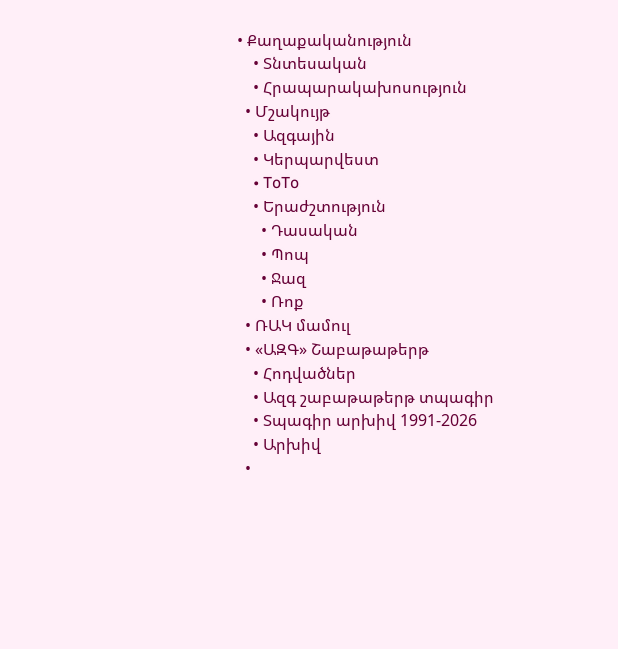• Քաղաքականություն
    • Տնտեսական
    • Հրապարակախոսություն
  • Մշակույթ
    • Ազգային
    • Կերպարվեստ
    • ToTo
    • Երաժշտություն
      • Դասական
      • Պոպ
      • Ջազ
      • Ռոք
  • ՌԱԿ մամուլ
  • «ԱԶԳ» Շաբաթաթերթ
    • Հոդվածներ
    • Ազգ շաբաթաթերթ տպագիր
    • Տպագիր արխիվ 1991-2026
    • Արխիվ
  •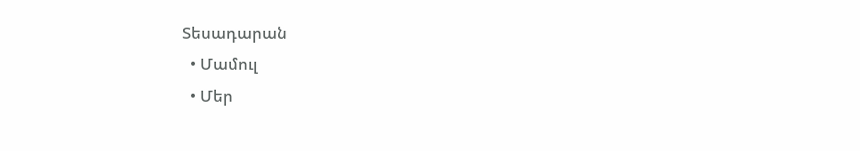Տեսադարան
  • Մամուլ
  • Մեր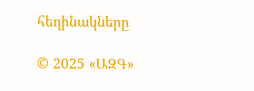հեղինակները

© 2025 «ԱԶԳ»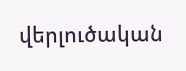վերլուծական